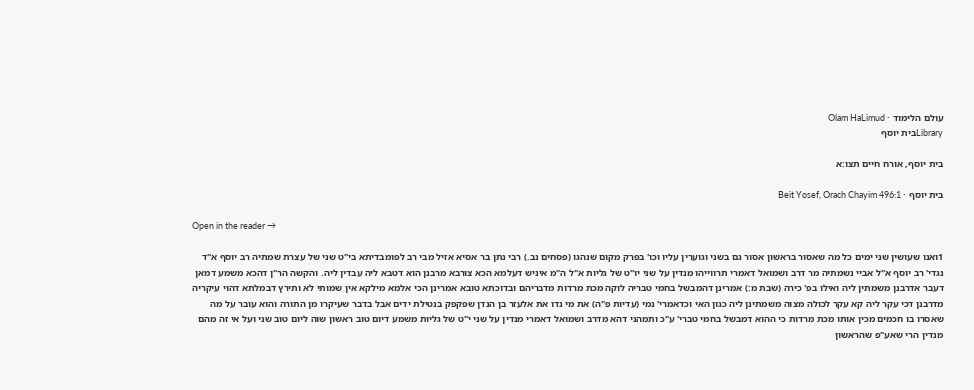עולם הלימוד · Olam HaLimud
Libraryבית יוסף

בית יוסף, אורח חיים תצו:א

בית יוסף · Beit Yosef, Orach Chayim 496:1

Open in the reader →

1ואנו שעושין שני ימים כל מה שאסור בראשון אסור גם בשני וגוערין עליו וכו' בפרק מקום שנהגו (פסחים נב.) רבי נתן בר אסיא אזיל מבי רב לפומבדיתא בי"ט שני של עצרת שמתיה רב יוסף א"ד נגדי' רב יוסף א"ל אביי נשמתיה מר דרב ושמואל דאמרי תרווייהו מנדין על שני יו"ט של גליות א"ל ה"מ איניש דעלמא הכא צורבא מרבנן הוא דטבא ליה עבדין ליה. והקשה הר"ן דהכא משמע דמאן דעבר אדרבנן משמתין ליה ואילו בפ' כירה (שבת מ:) אמרינן דהמבשל בחמי טבריה לוקה מכת מרדות מדבריהם ובדוכתא טובא אמרינן הכי אלמא מילקא אין שמותי לא ותירץ דבמלתא דהוי עיקריה מדרבנן דכי עקר ליה קא עקר לכולה מצוה משמתינן ליה כגון האי וכדאמרי' נמי (עדיות פ"ה) את מי נדו את אלעזר בן הנדן שפקפק בנטילת ידים אבל בדבר שעיקרו מן התורה והוא עובר על מה שאסרו בו חכמים מכין אותו מכת מרדות כי ההוא דמבשל בחמי טברי' ע"כ ותמהני דהא מדרב ושמואל דאמרי מנדין על שני י"ט של גליות משמע דיום טוב ראשון שוה ליום טוב שני ועל אי זה מהם מנדין הרי שאע"פ שהראשון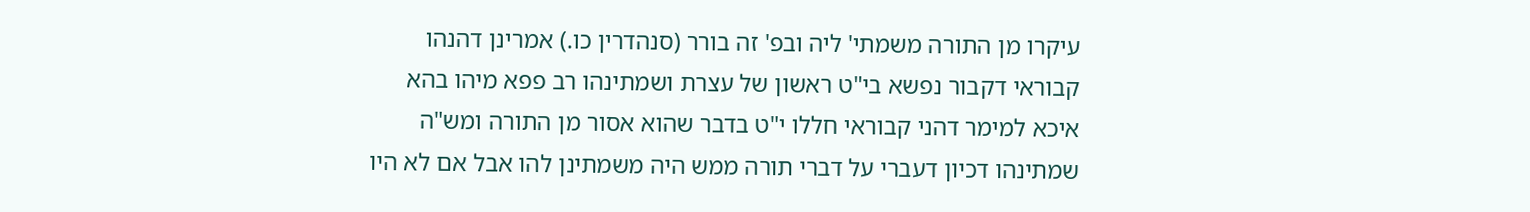עיקרו מן התורה משמתי' ליה ובפ' זה בורר (סנהדרין כו.) אמרינן דהנהו קבוראי דקבור נפשא בי"ט ראשון של עצרת ושמתינהו רב פפא מיהו בהא איכא למימר דהני קבוראי חללו י"ט בדבר שהוא אסור מן התורה ומש"ה שמתינהו דכיון דעברי על דברי תורה ממש היה משמתינן להו אבל אם לא היו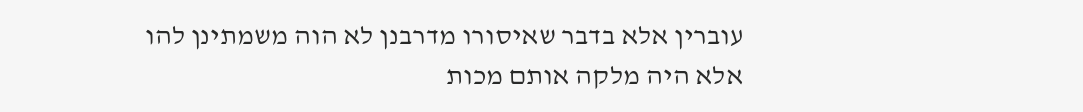עוברין אלא בדבר שאיסורו מדרבנן לא הוה משמתינן להו אלא היה מלקה אותם מכות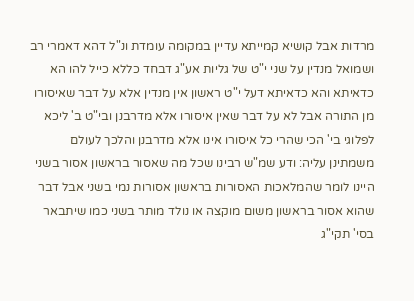מרדות אבל קושיא קמייתא עדיין במקומה עומדת ונ"ל דהא דאמרי רב ושמואל מנדין על שני י"ט של גליות אע"ג דבחד כללא כייל להו הא כדאיתא והא כדאיתא דעל י"ט ראשון אין מנדין אלא על דבר שאיסורו מן התורה אבל לא על דבר שאין איסורו אלא מדרבנן ובי"ט ב' ליכא לפלוגי בי' הכי שהרי כל איסורו אינו אלא מדרבנן והלכך לעולם משמתינן עליה: ודע שמ"ש רבינו שכל מה שאסור בראשון אסור בשני היינו לומר שהמלאכות האסורות בראשון אסורות נמי בשני אבל דבר שהוא אסור בראשון משום מוקצה או נולד מותר בשני כמו שיתבאר בסי' תקי"ג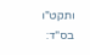ותקט"ו בס"ד: